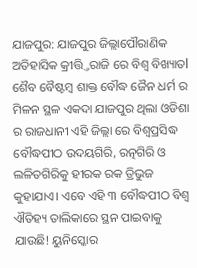ଯାଜପୁର: ଯାଜପୁର ଜିଲ୍ଲାପୌରାଣିକ ଅତିହାସିକ କ୍ରୀତ୍ତ୍ତିରାଜି ରେ ବିଶ୍ୱ ବିଖ୍ୟାତl ଶୈବ ବୈଷ୍ଟମ୍ବ ଶାକ୍ତ ବୌଦ୍ଧ ଜୈନ ଧର୍ମ ର ମିଳନ ସ୍ଥଳ ଏକଦା ଯାଜପୁର ଥିଲା ଓଡିଶା ର ରାଜଧାନୀ ଏହି ଜିଲ୍ଲା ରେ ବିଶ୍ୱପ୍ରସିଦ୍ଧ ବୌଦ୍ଧପୀଠ ଉଦୟଗିରି, ରତ୍ନଗିରି ଓ ଲଳିତଗିରିକୁ ହୀରକ ରକ ତ୍ରିଭୁଜ କୁହାଯାଏ। ଏବେ ଏହି ୩ ବୌଦ୍ଧପୀଠ ବିଶ୍ୱ ଐତିହ୍ୟ ତାଲିକାରେ ସ୍ଥନ ପାଇବାକୁ ଯାଉଛି! ୟୁନିସ୍କୋର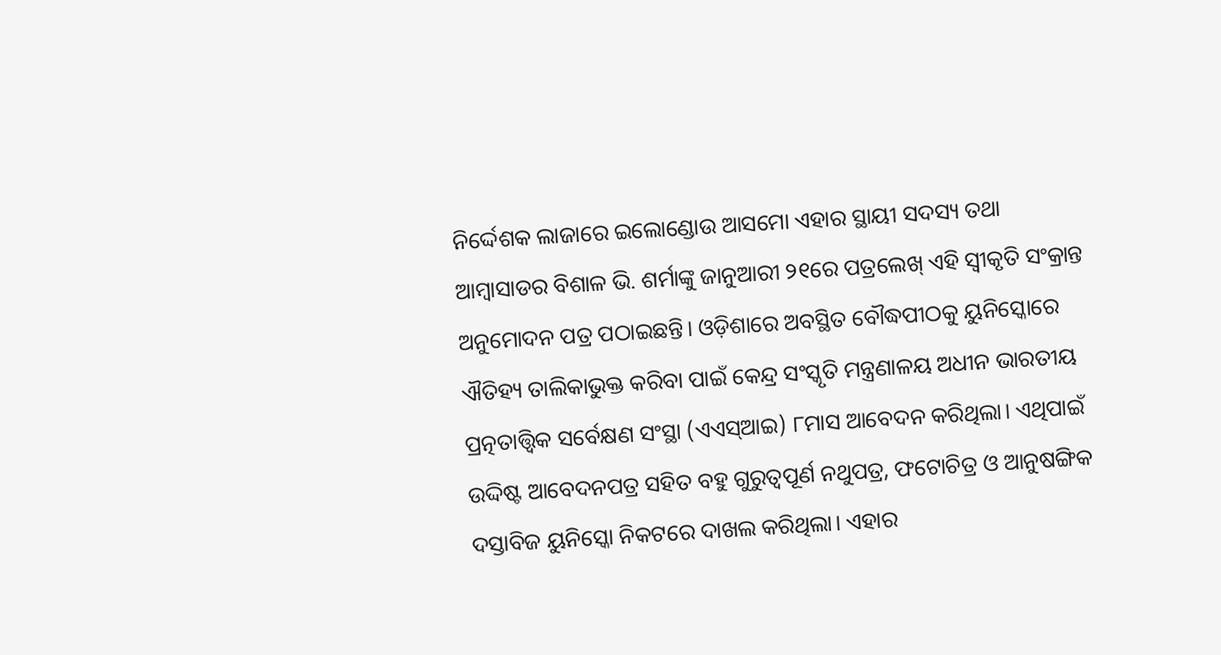ନିର୍ଦ୍ଦେଶକ ଲାଜାରେ ଇଲୋଣ୍ଡୋଉ ଆସମୋ ଏହାର ସ୍ଥାୟୀ ସଦସ୍ୟ ତଥା ଆମ୍ବାସାଡର ବିଶାଳ ଭି. ଶର୍ମାଙ୍କୁ ଜାନୁଆରୀ ୨୧ରେ ପତ୍ରଲେଖ୍ ଏହି ସ୍ବୀକୃତି ସଂକ୍ରାନ୍ତ ଅନୁମୋଦନ ପତ୍ର ପଠାଇଛନ୍ତି। ଓଡ଼ିଶାରେ ଅବସ୍ଥିତ ବୌଦ୍ଧପୀଠକୁ ୟୁନିସ୍କୋରେ ଐତିହ୍ୟ ତାଲିକାଭୁକ୍ତ କରିବା ପାଇଁ କେନ୍ଦ୍ର ସଂସ୍କୃତି ମନ୍ତ୍ରଣାଳୟ ଅଧୀନ ଭାରତୀୟ ପ୍ରତ୍ନତାତ୍ତ୍ୱିକ ସର୍ବେକ୍ଷଣ ସଂସ୍ଥା (ଏଏସ୍ଆଇ) ୮ମାସ ଆବେଦନ କରିଥିଲା। ଏଥିପାଇଁ ଉଦ୍ଦିଷ୍ଟ ଆବେଦନପତ୍ର ସହିତ ବହୁ ଗୁରୁତ୍ବପୂର୍ଣ ନଥୁପତ୍ର, ଫଟୋଚିତ୍ର ଓ ଆନୁଷଙ୍ଗିକ ଦସ୍ତାବିଜ ୟୁନିସ୍କୋ ନିକଟରେ ଦାଖଲ କରିଥିଲା। ଏହାର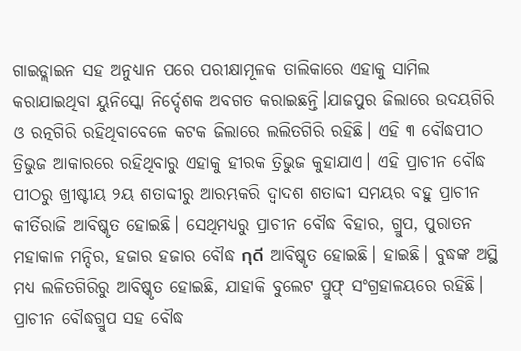ଗାଇଡ୍ଲାଇନ ସହ ଅନୁଧ୍ୟାନ ପରେ ପରୀକ୍ଷାମୂଳକ ତାଲିକାରେ ଏହାକୁ ସାମିଲ କରାଯାଇଥିବା ୟୁନିସ୍କୋ ନିର୍ଦ୍ଦେଶକ ଅବଗତ କରାଇଛନ୍ତି।ଯାଜପୁର ଜିଲାରେ ଉଦୟଗିରି ଓ ରତ୍ନଗିରି ରହିଥିବାବେଳେ କଟକ ଜିଲାରେ ଲଲିତଗିରି ରହିଛି। ଏହି ୩ ବୌଦ୍ଧପୀଠ ତ୍ରିଭୁଜ ଆକାରରେ ରହିଥିବାରୁ ଏହାକୁ ହୀରକ ତ୍ରିଭୁଜ କୁହାଯାଏ। ଏହି ପ୍ରାଚୀନ ବୌଦ୍ଧ ପୀଠରୁ ଖ୍ରୀଷ୍ଟୀୟ ୨ୟ ଶତାବ୍ଦୀରୁ ଆରମ୍ଭକରି ଦ୍ବାଦଶ ଶତାବ୍ଦୀ ସମୟର ବହୁ ପ୍ରାଚୀନ କୀର୍ତିରାଜି ଆବିଷ୍କୃତ ହୋଇଛି। ସେଥିମଧ୍ୟରୁ ପ୍ରାଚୀନ ବୌଦ୍ଧ ବିହାର, ଗ୍ରୁପ, ପୁରାତନ ମହାକାଳ ମନ୍ଦିର, ହଜାର ହଜାର ବୌଦ୍ଧ กุดี ଆବିଷ୍କୃତ ହୋଇଛି। ହାଇଛି। ବୁଦ୍ଧଙ୍କ ଅସ୍ଥି ମଧ୍ଯ ଲଳିତଗିରିରୁ ଆବିଷ୍କୃତ ହୋଇଛି, ଯାହାକି ବୁଲେଟ ପ୍ରୁଫ୍ ସଂଗ୍ରହାଳୟରେ ରହିଛି। ପ୍ରାଚୀନ ବୌଦ୍ଧଗ୍ରୁପ ସହ ବୌଦ୍ଧ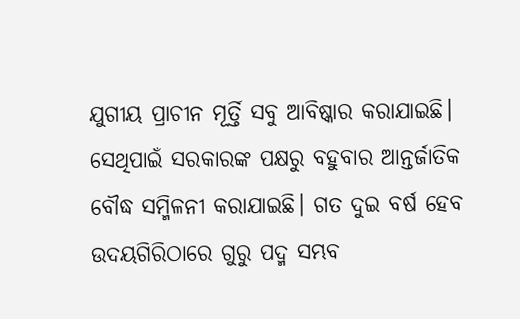ଯୁଗୀୟ ପ୍ରାଚୀନ ମୂର୍ତ୍ତି ସବୁ ଆବିଷ୍କାର କରାଯାଇଛି। ସେଥିପାଇଁ ସରକାରଙ୍କ ପକ୍ଷରୁ ବହୁବାର ଆନ୍ତର୍ଜାତିକ ବୌଦ୍ଧ ସମ୍ମିଳନୀ କରାଯାଇଛି। ଗତ ଦୁଇ ବର୍ଷ ହେବ ଉଦୟଗିରିଠାରେ ଗୁରୁ ପଦ୍ମ ସମ୍ଭବ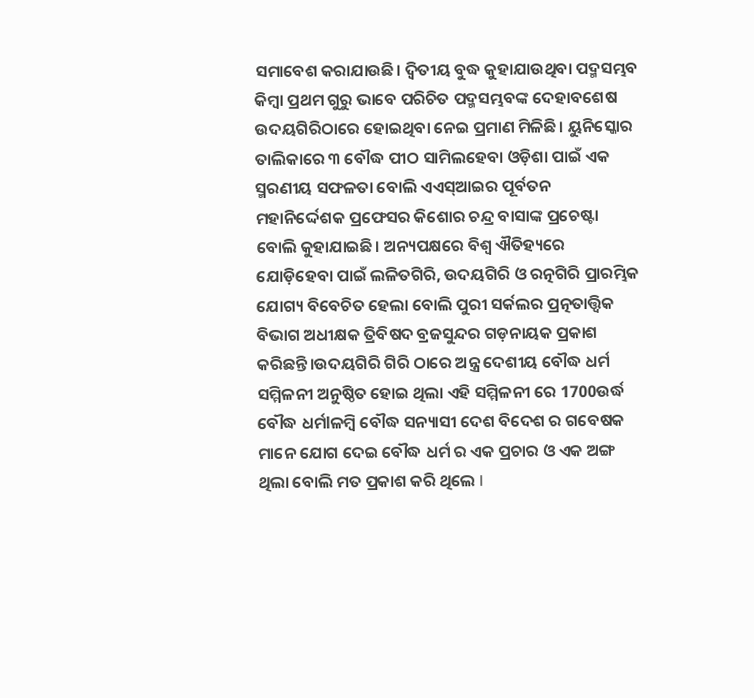ସମାବେଶ କରାଯାଉଛି। ଦ୍ବିତୀୟ ବୁଦ୍ଧ କୁହାଯାଉଥିବା ପଦ୍ମସମ୍ଭବ କିମ୍ବା ପ୍ରଥମ ଗୁରୁ ଭାବେ ପରିଚିତ ପଦ୍ମସମ୍ଭବଙ୍କ ଦେହାବଶେଷ ଉଦୟଗିରିଠାରେ ହୋଇଥିବା ନେଇ ପ୍ରମାଣ ମିଳିଛି। ୟୁନିସ୍କୋର ତାଲିକାରେ ୩ ବୌଦ୍ଧ ପୀଠ ସାମିଲହେବା ଓଡ଼ିଶା ପାଇଁ ଏକ ସ୍ମରଣୀୟ ସଫଳତା ବୋଲି ଏଏସ୍ଆଇର ପୂର୍ବତନ ମହାନିର୍ଦ୍ଦେଶକ ପ୍ରଫେସର କିଶୋର ଚନ୍ଦ୍ର ବାସାଙ୍କ ପ୍ରଚେଷ୍ଟା ବୋଲି କୁହାଯାଇଛି। ଅନ୍ୟପକ୍ଷରେ ବିଶ୍ୱ ଐତିହ୍ୟରେ ଯୋଡ଼ିହେବା ପାଇଁ ଲଳିତଗିରି, ଉଦୟଗିରି ଓ ରତ୍ନଗିରି ପ୍ରାରମ୍ଭିକ ଯୋଗ୍ୟ ବିବେଚିତ ହେଲା ବୋଲି ପୁରୀ ସର୍କଲର ପ୍ରତ୍ନତାତ୍ତ୍ୱିକ ବିଭାଗ ଅଧୀକ୍ଷକ ତ୍ରିବିଷଦ ବ୍ରଜସୁନ୍ଦର ଗଡ଼ନାୟକ ପ୍ରକାଶ କରିଛନ୍ତି।ଉଦୟଗିରି ଗିରି ଠାରେ ଅନ୍ତ୍ର ଦେଶୀୟ ବୌଦ୍ଧ ଧର୍ମ ସମ୍ମିଳନୀ ଅନୁଷ୍ଠିତ ହୋଇ ଥିଲା ଏହି ସମ୍ମିଳନୀ ରେ 1700ଉର୍ଦ୍ଧ ବୌଦ୍ଧ ଧର୍ମlଳମ୍ବି ବୌଦ୍ଧ ସନ୍ୟାସୀ ଦେଶ ବିଦେଶ ର ଗବେଷକ ମାନେ ଯୋଗ ଦେଇ ବୌଦ୍ଧ ଧର୍ମ ର ଏକ ପ୍ରଚାର ଓ ଏକ ଅଙ୍ଗ ଥିଲା ବୋଲି ମତ ପ୍ରକାଶ କରି ଥିଲେ l